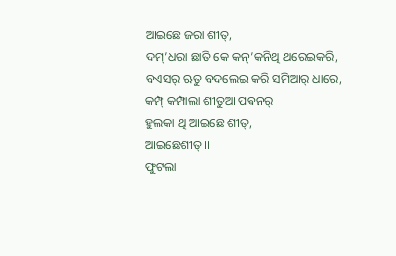ଆଇଛେ ଜରା ଶୀତ୍,
ଦମ୍’ଧରା ଛାତି କେ କନ୍’କନିଥି ଥରେଇକରି,
ବଏସର୍ ଋତୁ ବଦଲେଇ କରି ସମିଆର୍ ଧାରେ,
କମ୍ପ୍ କମ୍ପାଲା ଶୀତୁଆ ପଵନର୍
ହୁଲକା ଥି ଆଇଛେ ଶୀତ୍,
ଆଇଛେଶୀତ୍।।
ଫୁଟଲା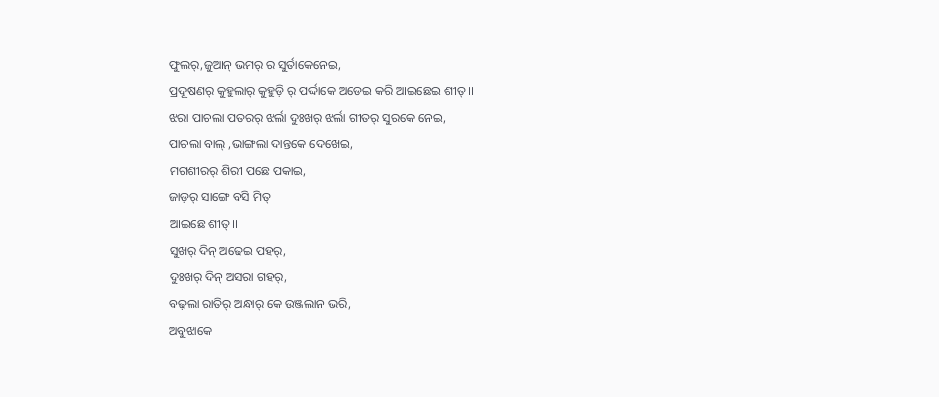ଫୁଲର୍,ଜୁଆନ୍ ଭମର୍ ର ସୁର୍ତାକେନେଇ,
ପ୍ରଦୂଷଣର୍ କୁହୁଲାର୍ କୁହୁଡ଼ି ର୍ ପର୍ଦ୍ଦାକେ ଅଡେଇ କରି ଆଇଛେଇ ଶୀତ୍ ।।
ଝରା ପାଚଲା ପତରର୍ ଝର୍ଲା ଦୁଃଖର୍ ଝର୍ଲା ଗୀତର୍ ସୁରକେ ନେଇ,
ପାଚଲା ବାଲ୍ ,ଭାଙ୍ଗଲା ଦାନ୍ତକେ ଦେଖେଇ,
ମଗଶୀରର୍ ଶିରୀ ପଛେ ପକାଇ,
ଜାଡ଼ର୍ ସାଙ୍ଗେ ବସି ମିତ୍
ଆଇଛେ ଶୀତ୍।।
ସୁଖର୍ ଦିନ୍ ଅଢେଇ ପହର୍,
ଦୁଃଖର୍ ଦିନ୍ ଅସରା ଗହର୍,
ବଢ଼ଲା ରାତିର୍ ଅନ୍ଧାର୍ କେ ଉଞ୍ଜଲାନ ଭରି,
ଅବୁଝାକେ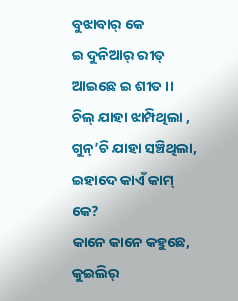ବୁଝାବାର୍ କେ
ଇ ଦୁନିଆର୍ ରୀତ୍
ଆଇଛେ ଇ ଶୀତ ।।
ଚିଲ୍ ଯାହା ଝାମ୍ପିଥିଲା ,
ଗୁନ୍’ଚି ଯାହା ସଞ୍ଚିଥିଲା,
ଇହାଦେ କାଏଁ କାମ୍ କେ?
କାନେ କାନେ କହୁଛେ,
କୁଇଲିର୍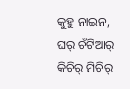କୁହୁ ନାଇନ,
ଘର୍ ଚଁଟିଆର୍ କିଚିର୍ ମିଚିର୍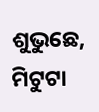ଶୁଭୁଛେ,
ମିଟୁଟା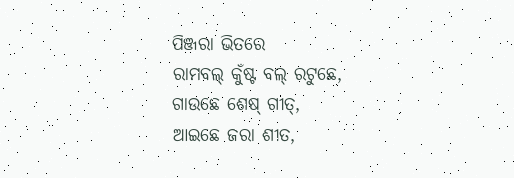ପିଞ୍ଜରା ଭିତରେ
ରାମବଲ୍ କୁଁଷ୍ଟ ବଲ୍ ରଟୁଛେ,
ଗାଉଛେ ଶେଷ୍ ଗୀତ୍,
ଆଇଛେ ଜରା ଶୀତ,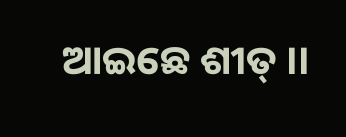ଆଇଛେ ଶୀତ୍ ।।